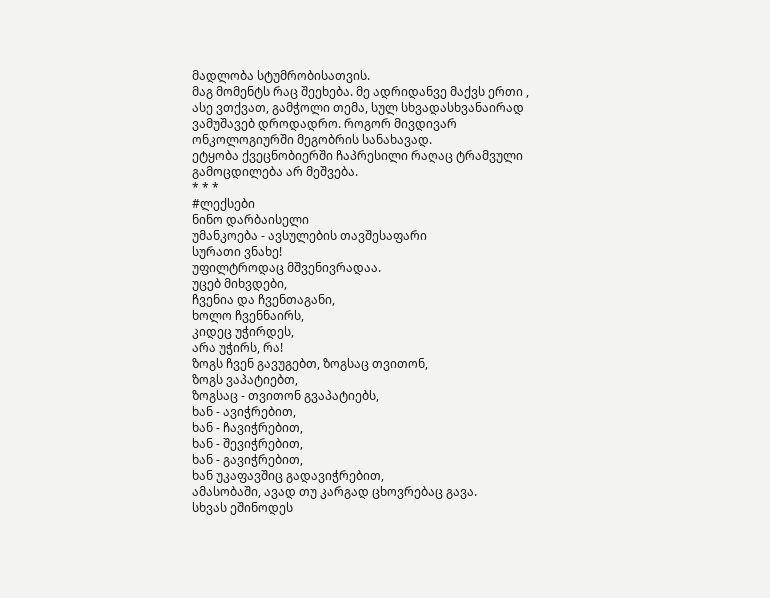მადლობა სტუმრობისათვის.
მაგ მომენტს რაც შეეხება. მე ადრიდანვე მაქვს ერთი , ასე ვთქვათ, გამჭოლი თემა, სულ სხვადასხვანაირად ვამუშავებ დროდადრო. როგორ მივდივარ ონკოლოგიურში მეგობრის სანახავად.
ეტყობა ქვეცნობიერში ჩაპრესილი რაღაც ტრამვული გამოცდილება არ მეშვება.
* * *
#ლექსები
ნინო დარბაისელი
უმანკოება - ავსულების თავშესაფარი
სურათი ვნახე!
უფილტროდაც მშვენივრადაა.
უცებ მიხვდები,
ჩვენია და ჩვენთაგანი,
ხოლო ჩვენნაირს,
კიდეც უჭირდეს,
არა უჭირს, რა!
ზოგს ჩვენ გავუგებთ, ზოგსაც თვითონ,
ზოგს ვაპატიებთ,
ზოგსაც - თვითონ გვაპატიებს,
ხან - ავიჭრებით,
ხან - ჩავიჭრებით,
ხან - შევიჭრებით,
ხან - გავიჭრებით,
ხან უკაფავშიც გადავიჭრებით,
ამასობაში, ავად თუ კარგად ცხოვრებაც გავა.
სხვას ეშინოდეს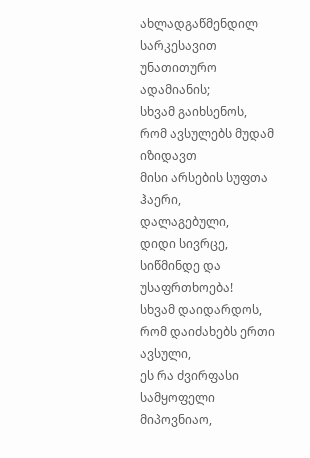ახლადგაწმენდილ სარკესავით უნათითურო
ადამიანის;
სხვამ გაიხსენოს,
რომ ავსულებს მუდამ იზიდავთ
მისი არსების სუფთა ჰაერი,
დალაგებული,
დიდი სივრცე,
სიწმინდე და უსაფრთხოება!
სხვამ დაიდარდოს, რომ დაიძახებს ერთი ავსული,
ეს რა ძვირფასი სამყოფელი მიპოვნიაო,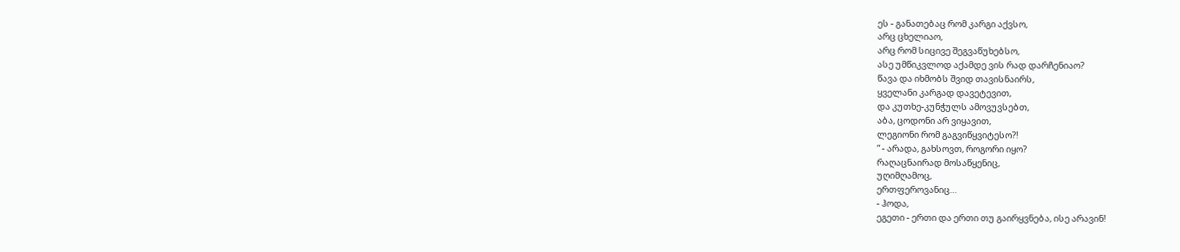ეს - განათებაც რომ კარგი აქვსო,
არც ცხელიაო,
არც რომ სიცივე შეგვაწუხებსო,
ასე უმწიკვლოდ აქამდე ვის რად დარჩენიაო?
წავა და იხმობს შვიდ თავისნაირს,
ყველანი კარგად დავეტევით,
და კუთხე-კუნჭულს ამოვუვსებთ,
აბა, ცოდონი არ ვიყავით,
ლეგიონი რომ გაგვიწყვიტესო?!
“ - არადა, გახსოვთ, როგორი იყო?
რაღაცნაირად მოსაწყენიც,
უღიმღამოც,
ერთფეროვანიც…
- ჰოდა,
ეგეთი - ერთი და ერთი თუ გაირყვნება, ისე არავინ!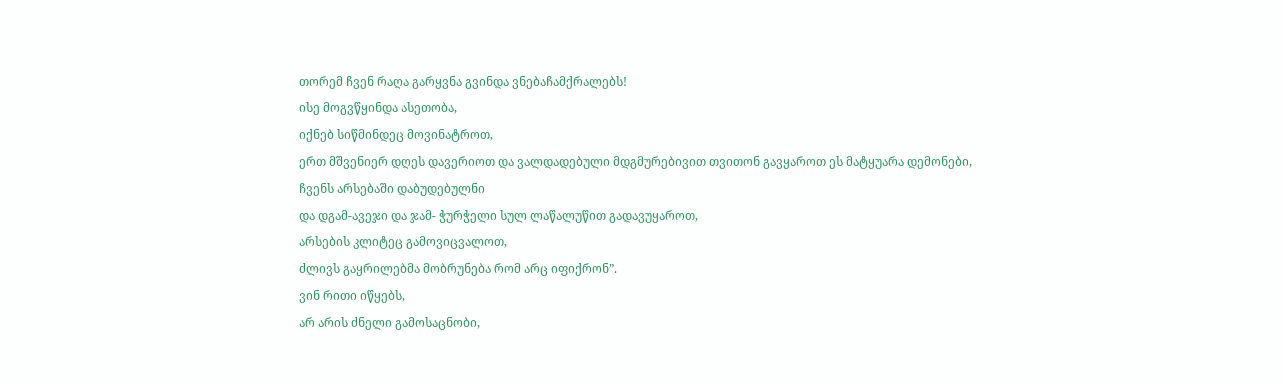თორემ ჩვენ რაღა გარყვნა გვინდა ვნებაჩამქრალებს!
ისე მოგვწყინდა ასეთობა,
იქნებ სიწმინდეც მოვინატროთ,
ერთ მშვენიერ დღეს დავერიოთ და ვალდადებული მდგმურებივით თვითონ გავყაროთ ეს მატყუარა დემონები,
ჩვენს არსებაში დაბუდებულნი
და დგამ-ავეჯი და ჯამ- ჭურჭელი სულ ლაწალუწით გადავუყაროთ,
არსების კლიტეც გამოვიცვალოთ,
ძლივს გაყრილებმა მობრუნება რომ არც იფიქრონ”.
ვინ რითი იწყებს,
არ არის ძნელი გამოსაცნობი,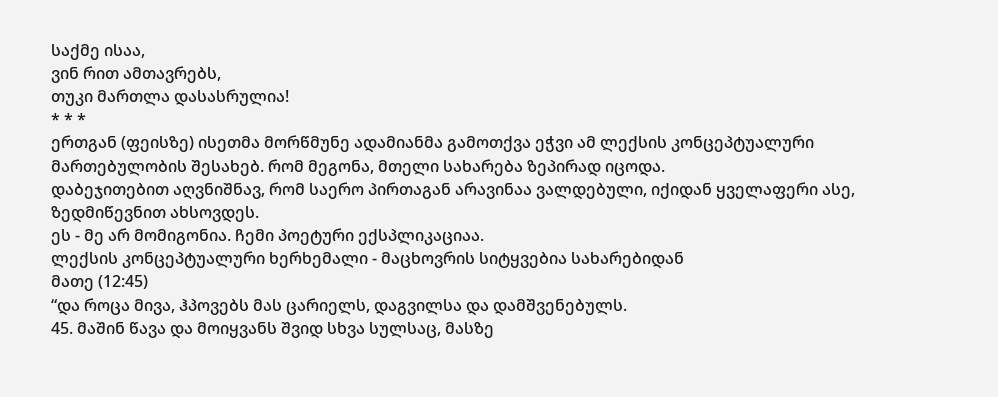საქმე ისაა,
ვინ რით ამთავრებს,
თუკი მართლა დასასრულია!
* * *
ერთგან (ფეისზე) ისეთმა მორწმუნე ადამიანმა გამოთქვა ეჭვი ამ ლექსის კონცეპტუალური მართებულობის შესახებ. რომ მეგონა, მთელი სახარება ზეპირად იცოდა.
დაბეჯითებით აღვნიშნავ, რომ საერო პირთაგან არავინაა ვალდებული, იქიდან ყველაფერი ასე, ზედმიწევნით ახსოვდეს.
ეს - მე არ მომიგონია. ჩემი პოეტური ექსპლიკაციაა.
ლექსის კონცეპტუალური ხერხემალი - მაცხოვრის სიტყვებია სახარებიდან
მათე (12:45)
“და როცა მივა, ჰპოვებს მას ცარიელს, დაგვილსა და დამშვენებულს.
45. მაშინ წავა და მოიყვანს შვიდ სხვა სულსაც, მასზე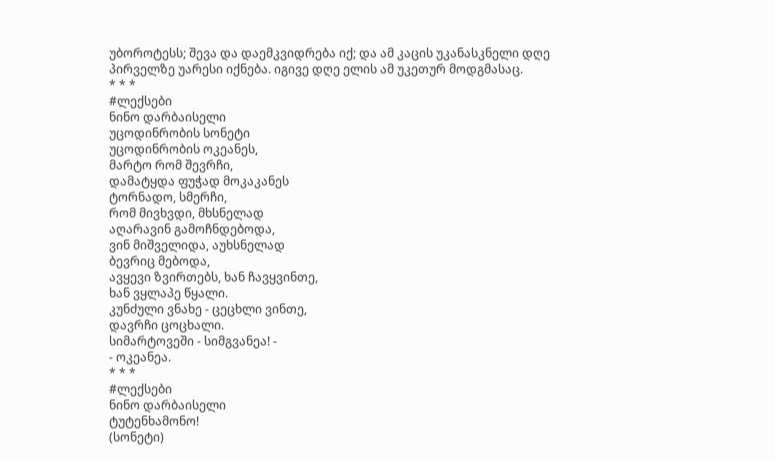უბოროტესს; შევა და დაემკვიდრება იქ; და ამ კაცის უკანასკნელი დღე პირველზე უარესი იქნება. იგივე დღე ელის ამ უკეთურ მოდგმასაც.
* * *
#ლექსები
ნინო დარბაისელი
უცოდინრობის სონეტი
უცოდინრობის ოკეანეს,
მარტო რომ შევრჩი,
დამატყდა ფუჭად მოკაკანეს
ტორნადო, სმერჩი,
რომ მივხვდი, მხსნელად
აღარავინ გამოჩნდებოდა,
ვინ მიშველიდა, აუხსნელად
ბევრიც მებოდა,
ავყევი ზვირთებს, ხან ჩავყვინთე,
ხან ვყლაპე წყალი.
კუნძული ვნახე - ცეცხლი ვინთე,
დავრჩი ცოცხალი.
სიმარტოვეში - სიმგვანეა! -
- ოკეანეა.
* * *
#ლექსები
ნინო დარბაისელი
ტუტენხამონო!
(სონეტი)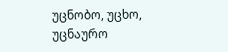უცნობო, უცხო, უცნაურო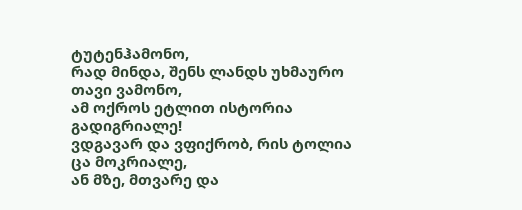ტუტენჰამონო,
რად მინდა, შენს ლანდს უხმაურო
თავი ვამონო,
ამ ოქროს ეტლით ისტორია
გადიგრიალე!
ვდგავარ და ვფიქრობ, რის ტოლია
ცა მოკრიალე,
ან მზე, მთვარე და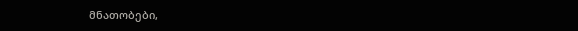მნათობები,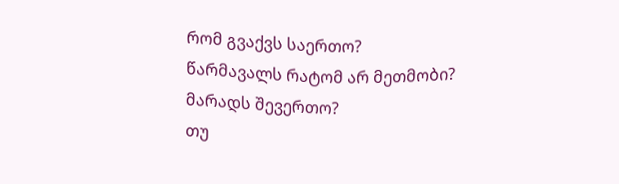რომ გვაქვს საერთო?
წარმავალს რატომ არ მეთმობი?
მარადს შევერთო?
თუ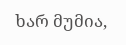ხარ მუმია,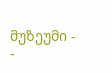მუზეუმი -
-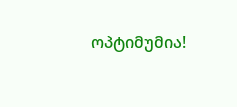ოპტიმუმია!